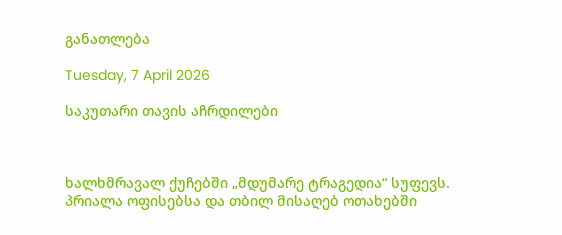განათლება

Tuesday, 7 April 2026

საკუთარი თავის აჩრდილები



ხალხმრავალ ქუჩებში „მდუმარე ტრაგედია“ სუფევს. პრიალა ოფისებსა და თბილ მისაღებ ოთახებში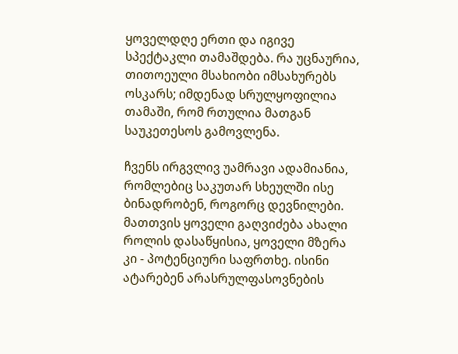ყოველდღე ერთი და იგივე სპექტაკლი თამაშდება. რა უცნაურია, თითოეული მსახიობი იმსახურებს ოსკარს; იმდენად სრულყოფილია თამაში, რომ რთულია მათგან საუკეთესოს გამოვლენა.

ჩვენს ირგვლივ უამრავი ადამიანია, რომლებიც საკუთარ სხეულში ისე ბინადრობენ, როგორც დევნილები. მათთვის ყოველი გაღვიძება ახალი როლის დასაწყისია, ყოველი მზერა კი - პოტენციური საფრთხე. ისინი ატარებენ არასრულფასოვნების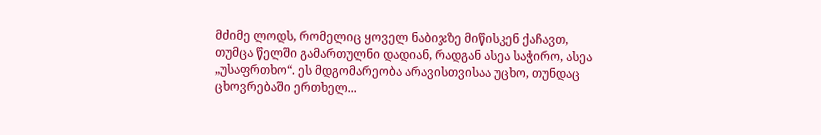მძიმე ლოდს, რომელიც ყოველ ნაბიჯზე მიწისკენ ქაჩავთ, თუმცა წელში გამართულნი დადიან, რადგან ასეა საჭირო, ასეა „უსაფრთხო“. ეს მდგომარეობა არავისთვისაა უცხო, თუნდაც ცხოვრებაში ერთხელ...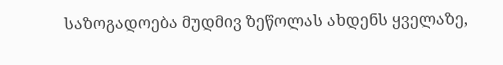საზოგადოება მუდმივ ზეწოლას ახდენს ყველაზე,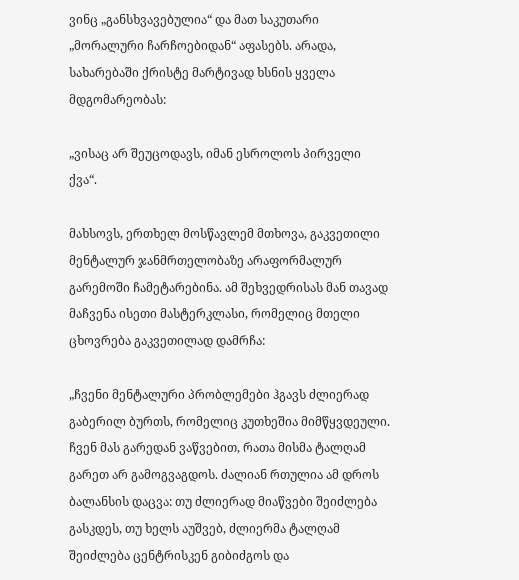ვინც „განსხვავებულია“ და მათ საკუთარი „მორალური ჩარჩოებიდან“ აფასებს. არადა, სახარებაში ქრისტე მარტივად ხსნის ყველა მდგომარეობას:

„ვისაც არ შეუცოდავს, იმან ესროლოს პირველი ქვა“.

მახსოვს, ერთხელ მოსწავლემ მთხოვა, გაკვეთილი მენტალურ ჯანმრთელობაზე არაფორმალურ გარემოში ჩამეტარებინა. ამ შეხვედრისას მან თავად მაჩვენა ისეთი მასტერკლასი, რომელიც მთელი ცხოვრება გაკვეთილად დამრჩა:

„ჩვენი მენტალური პრობლემები ჰგავს ძლიერად გაბერილ ბურთს, რომელიც კუთხეშია მიმწყვდეული. ჩვენ მას გარედან ვაწვებით, რათა მისმა ტალღამ გარეთ არ გამოგვაგდოს. ძალიან რთულია ამ დროს ბალანსის დაცვა: თუ ძლიერად მიაწვები შეიძლება გასკდეს, თუ ხელს აუშვებ, ძლიერმა ტალღამ შეიძლება ცენტრისკენ გიბიძგოს და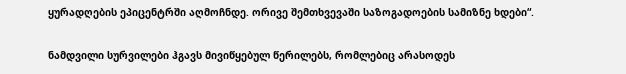ყურადღების ეპიცენტრში აღმოჩნდე. ორივე შემთხვევაში საზოგადოების სამიზნე ხდები“.

ნამდვილი სურვილები ჰგავს მივიწყებულ წერილებს, რომლებიც არასოდეს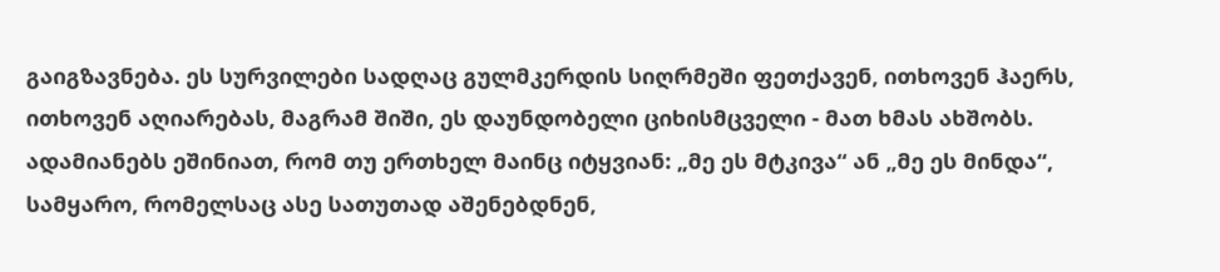გაიგზავნება. ეს სურვილები სადღაც გულმკერდის სიღრმეში ფეთქავენ, ითხოვენ ჰაერს, ითხოვენ აღიარებას, მაგრამ შიში, ეს დაუნდობელი ციხისმცველი - მათ ხმას ახშობს. ადამიანებს ეშინიათ, რომ თუ ერთხელ მაინც იტყვიან: „მე ეს მტკივა“ ან „მე ეს მინდა“, სამყარო, რომელსაც ასე სათუთად აშენებდნენ,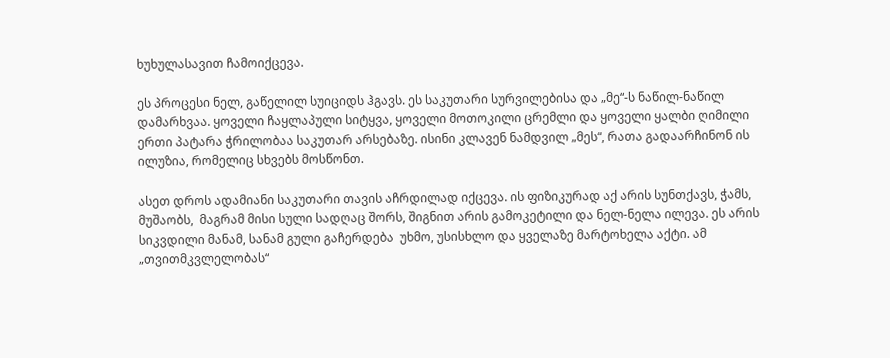ხუხულასავით ჩამოიქცევა.

ეს პროცესი ნელ, გაწელილ სუიციდს ჰგავს. ეს საკუთარი სურვილებისა და „მე“-ს ნაწილ-ნაწილ დამარხვაა. ყოველი ჩაყლაპული სიტყვა, ყოველი მოთოკილი ცრემლი და ყოველი ყალბი ღიმილი ერთი პატარა ჭრილობაა საკუთარ არსებაზე. ისინი კლავენ ნამდვილ „მეს“, რათა გადაარჩინონ ის ილუზია, რომელიც სხვებს მოსწონთ.

ასეთ დროს ადამიანი საკუთარი თავის აჩრდილად იქცევა. ის ფიზიკურად აქ არის სუნთქავს, ჭამს, მუშაობს,  მაგრამ მისი სული სადღაც შორს, შიგნით არის გამოკეტილი და ნელ-ნელა ილევა. ეს არის სიკვდილი მანამ, სანამ გული გაჩერდება  უხმო, უსისხლო და ყველაზე მარტოხელა აქტი. ამ „თვითმკვლელობას“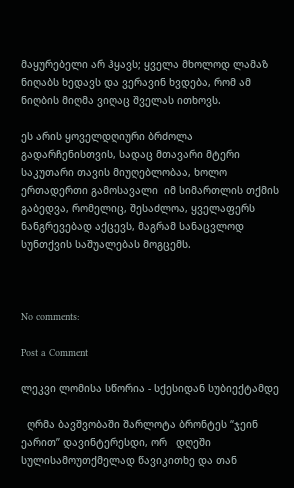მაყურებელი არ ჰყავს; ყველა მხოლოდ ლამაზ ნიღაბს ხედავს და ვერავინ ხვდება, რომ ამ ნიღბის მიღმა ვიღაც შველას ითხოვს.

ეს არის ყოველდღიური ბრძოლა გადარჩენისთვის, სადაც მთავარი მტერი საკუთარი თავის მიუღებლობაა, ხოლო ერთადერთი გამოსავალი  იმ სიმართლის თქმის გაბედვა, რომელიც, შესაძლოა, ყველაფერს ნანგრევებად აქცევს, მაგრამ სანაცვლოდ სუნთქვის საშუალებას მოგცემს.



No comments:

Post a Comment

ლეკვი ლომისა სწორია - სქესიდან სუბიექტამდე

  ღრმა ბავშვობაში შარლოტა ბრონტეს “ჯეინ ეარით” დავინტერესდი, ორ   დღეში სულისამოუთქმელად წავიკითხე და თან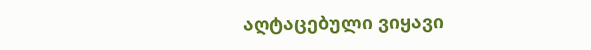აღტაცებული ვიყავი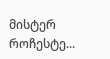მისტერ როჩესტე...